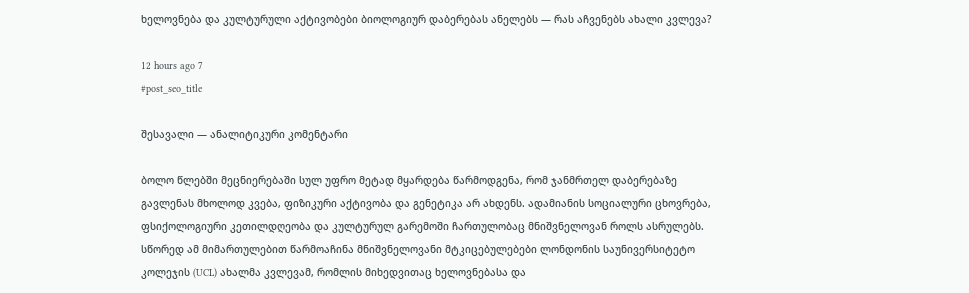ხელოვნება და კულტურული აქტივობები ბიოლოგიურ დაბერებას ანელებს — რას აჩვენებს ახალი კვლევა?

12 hours ago 7
#post_seo_title

შესავალი — ანალიტიკური კომენტარი

ბოლო წლებში მეცნიერებაში სულ უფრო მეტად მყარდება წარმოდგენა, რომ ჯანმრთელ დაბერებაზე გავლენას მხოლოდ კვება, ფიზიკური აქტივობა და გენეტიკა არ ახდენს. ადამიანის სოციალური ცხოვრება, ფსიქოლოგიური კეთილდღეობა და კულტურულ გარემოში ჩართულობაც მნიშვნელოვან როლს ასრულებს. სწორედ ამ მიმართულებით წარმოაჩინა მნიშვნელოვანი მტკიცებულებები ლონდონის საუნივერსიტეტო კოლეჯის (UCL) ახალმა კვლევამ, რომლის მიხედვითაც ხელოვნებასა და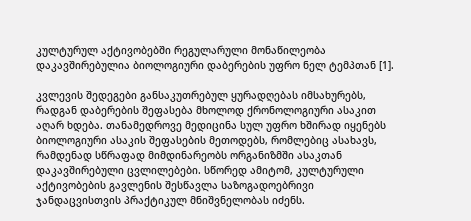კულტურულ აქტივობებში რეგულარული მონაწილეობა დაკავშირებულია ბიოლოგიური დაბერების უფრო ნელ ტემპთან [1].

კვლევის შედეგები განსაკუთრებულ ყურადღებას იმსახურებს, რადგან დაბერების შეფასება მხოლოდ ქრონოლოგიური ასაკით აღარ ხდება. თანამედროვე მედიცინა სულ უფრო ხშირად იყენებს ბიოლოგიური ასაკის შეფასების მეთოდებს, რომლებიც ასახავს, რამდენად სწრაფად მიმდინარეობს ორგანიზმში ასაკთან დაკავშირებული ცვლილებები. სწორედ ამიტომ, კულტურული აქტივობების გავლენის შესწავლა საზოგადოებრივი ჯანდაცვისთვის პრაქტიკულ მნიშვნელობას იძენს.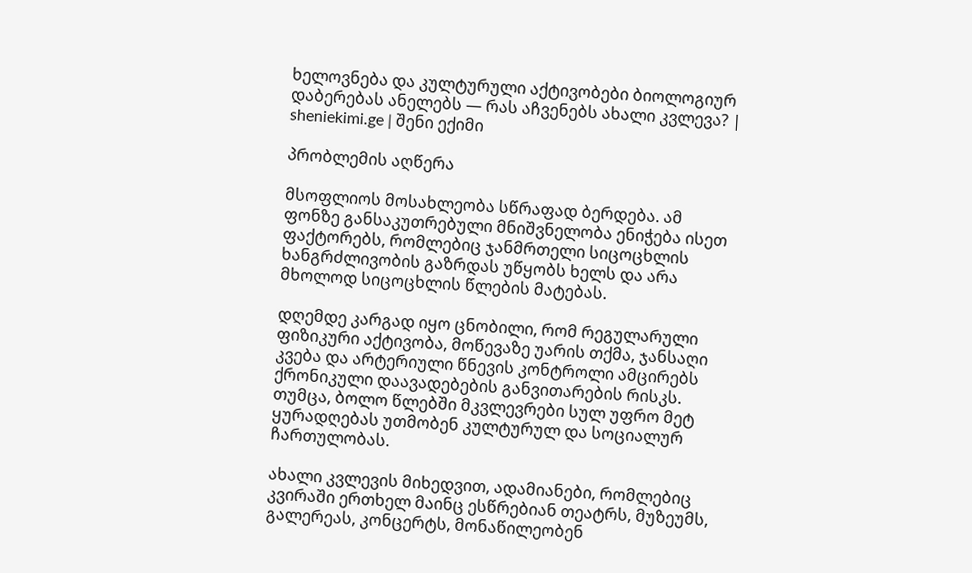ხელოვნება და კულტურული აქტივობები ბიოლოგიურ დაბერებას ანელებს — რას აჩვენებს ახალი კვლევა? | sheniekimi.ge | შენი ექიმი

პრობლემის აღწერა

მსოფლიოს მოსახლეობა სწრაფად ბერდება. ამ ფონზე განსაკუთრებული მნიშვნელობა ენიჭება ისეთ ფაქტორებს, რომლებიც ჯანმრთელი სიცოცხლის ხანგრძლივობის გაზრდას უწყობს ხელს და არა მხოლოდ სიცოცხლის წლების მატებას.

დღემდე კარგად იყო ცნობილი, რომ რეგულარული ფიზიკური აქტივობა, მოწევაზე უარის თქმა, ჯანსაღი კვება და არტერიული წნევის კონტროლი ამცირებს ქრონიკული დაავადებების განვითარების რისკს. თუმცა, ბოლო წლებში მკვლევრები სულ უფრო მეტ ყურადღებას უთმობენ კულტურულ და სოციალურ ჩართულობას.

ახალი კვლევის მიხედვით, ადამიანები, რომლებიც კვირაში ერთხელ მაინც ესწრებიან თეატრს, მუზეუმს, გალერეას, კონცერტს, მონაწილეობენ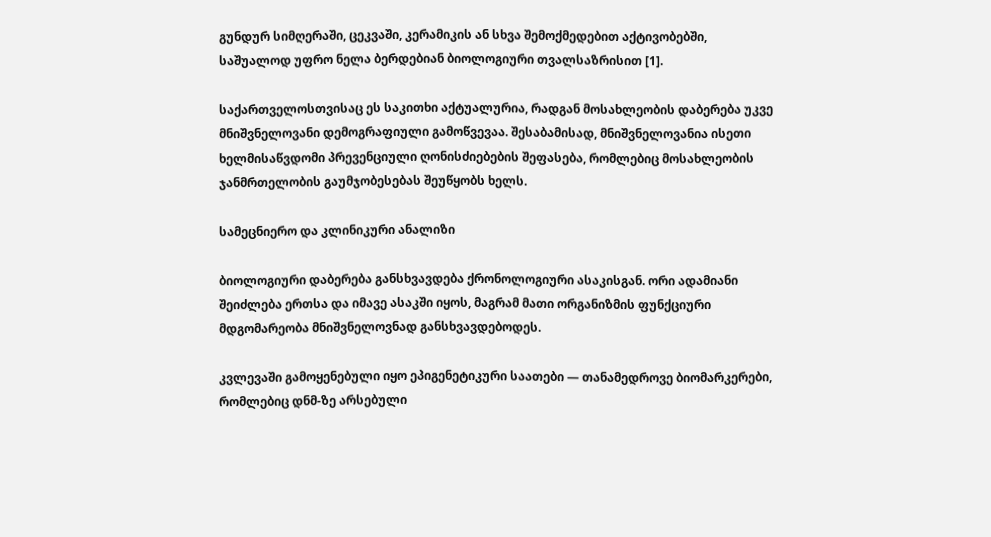გუნდურ სიმღერაში, ცეკვაში, კერამიკის ან სხვა შემოქმედებით აქტივობებში, საშუალოდ უფრო ნელა ბერდებიან ბიოლოგიური თვალსაზრისით [1].

საქართველოსთვისაც ეს საკითხი აქტუალურია, რადგან მოსახლეობის დაბერება უკვე მნიშვნელოვანი დემოგრაფიული გამოწვევაა. შესაბამისად, მნიშვნელოვანია ისეთი ხელმისაწვდომი პრევენციული ღონისძიებების შეფასება, რომლებიც მოსახლეობის ჯანმრთელობის გაუმჯობესებას შეუწყობს ხელს.

სამეცნიერო და კლინიკური ანალიზი

ბიოლოგიური დაბერება განსხვავდება ქრონოლოგიური ასაკისგან. ორი ადამიანი შეიძლება ერთსა და იმავე ასაკში იყოს, მაგრამ მათი ორგანიზმის ფუნქციური მდგომარეობა მნიშვნელოვნად განსხვავდებოდეს.

კვლევაში გამოყენებული იყო ეპიგენეტიკური საათები — თანამედროვე ბიომარკერები, რომლებიც დნმ-ზე არსებული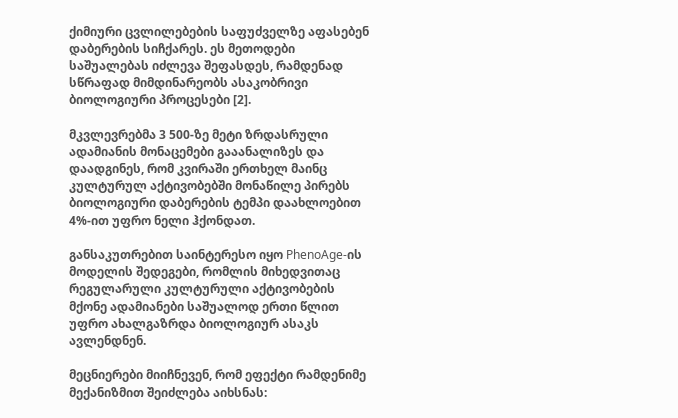ქიმიური ცვლილებების საფუძველზე აფასებენ დაბერების სიჩქარეს. ეს მეთოდები საშუალებას იძლევა შეფასდეს, რამდენად სწრაფად მიმდინარეობს ასაკობრივი ბიოლოგიური პროცესები [2].

მკვლევრებმა 3 500-ზე მეტი ზრდასრული ადამიანის მონაცემები გააანალიზეს და დაადგინეს, რომ კვირაში ერთხელ მაინც კულტურულ აქტივობებში მონაწილე პირებს ბიოლოგიური დაბერების ტემპი დაახლოებით 4%-ით უფრო ნელი ჰქონდათ.

განსაკუთრებით საინტერესო იყო PhenoAge-ის მოდელის შედეგები, რომლის მიხედვითაც რეგულარული კულტურული აქტივობების მქონე ადამიანები საშუალოდ ერთი წლით უფრო ახალგაზრდა ბიოლოგიურ ასაკს ავლენდნენ.

მეცნიერები მიიჩნევენ, რომ ეფექტი რამდენიმე მექანიზმით შეიძლება აიხსნას: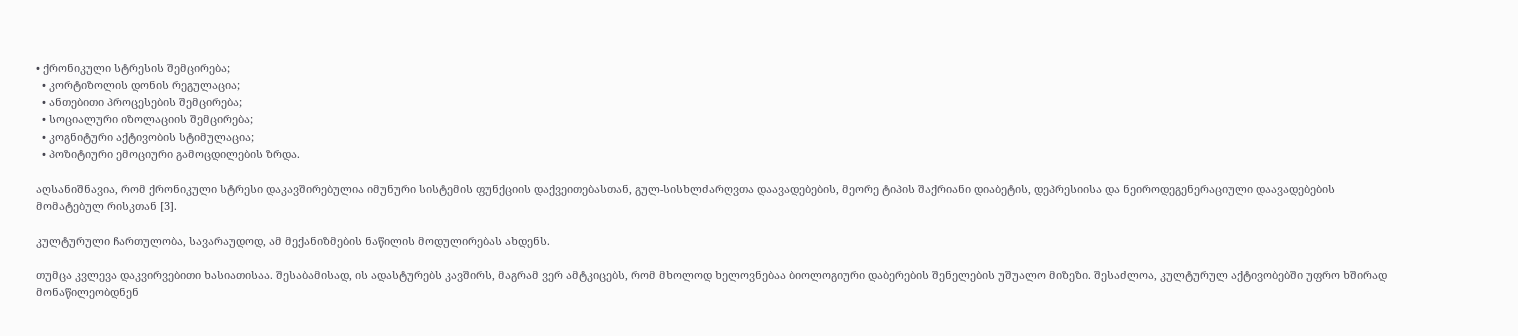• ქრონიკული სტრესის შემცირება;
  • კორტიზოლის დონის რეგულაცია;
  • ანთებითი პროცესების შემცირება;
  • სოციალური იზოლაციის შემცირება;
  • კოგნიტური აქტივობის სტიმულაცია;
  • პოზიტიური ემოციური გამოცდილების ზრდა.

აღსანიშნავია, რომ ქრონიკული სტრესი დაკავშირებულია იმუნური სისტემის ფუნქციის დაქვეითებასთან, გულ-სისხლძარღვთა დაავადებების, მეორე ტიპის შაქრიანი დიაბეტის, დეპრესიისა და ნეიროდეგენერაციული დაავადებების მომატებულ რისკთან [3].

კულტურული ჩართულობა, სავარაუდოდ, ამ მექანიზმების ნაწილის მოდულირებას ახდენს.

თუმცა კვლევა დაკვირვებითი ხასიათისაა. შესაბამისად, ის ადასტურებს კავშირს, მაგრამ ვერ ამტკიცებს, რომ მხოლოდ ხელოვნებაა ბიოლოგიური დაბერების შენელების უშუალო მიზეზი. შესაძლოა, კულტურულ აქტივობებში უფრო ხშირად მონაწილეობდნენ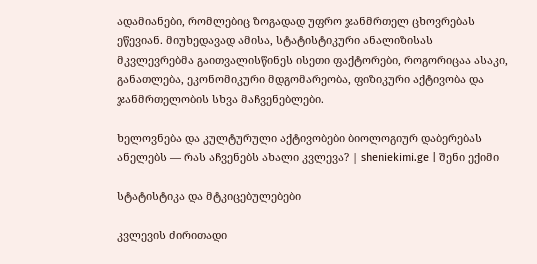ადამიანები, რომლებიც ზოგადად უფრო ჯანმრთელ ცხოვრებას ეწევიან. მიუხედავად ამისა, სტატისტიკური ანალიზისას მკვლევრებმა გაითვალისწინეს ისეთი ფაქტორები, როგორიცაა ასაკი, განათლება, ეკონომიკური მდგომარეობა, ფიზიკური აქტივობა და ჯანმრთელობის სხვა მაჩვენებლები.

ხელოვნება და კულტურული აქტივობები ბიოლოგიურ დაბერებას ანელებს — რას აჩვენებს ახალი კვლევა? | sheniekimi.ge | შენი ექიმი

სტატისტიკა და მტკიცებულებები

კვლევის ძირითადი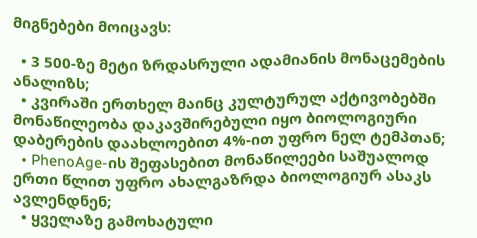მიგნებები მოიცავს:

  • 3 500-ზე მეტი ზრდასრული ადამიანის მონაცემების ანალიზს;
  • კვირაში ერთხელ მაინც კულტურულ აქტივობებში მონაწილეობა დაკავშირებული იყო ბიოლოგიური დაბერების დაახლოებით 4%-ით უფრო ნელ ტემპთან;
  • PhenoAge-ის შეფასებით მონაწილეები საშუალოდ ერთი წლით უფრო ახალგაზრდა ბიოლოგიურ ასაკს ავლენდნენ;
  • ყველაზე გამოხატული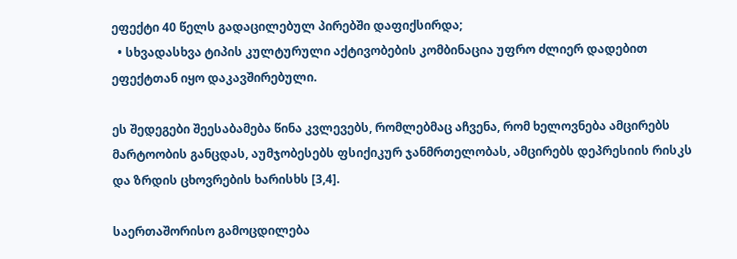ეფექტი 40 წელს გადაცილებულ პირებში დაფიქსირდა;
  • სხვადასხვა ტიპის კულტურული აქტივობების კომბინაცია უფრო ძლიერ დადებით ეფექტთან იყო დაკავშირებული.

ეს შედეგები შეესაბამება წინა კვლევებს, რომლებმაც აჩვენა, რომ ხელოვნება ამცირებს მარტოობის განცდას, აუმჯობესებს ფსიქიკურ ჯანმრთელობას, ამცირებს დეპრესიის რისკს და ზრდის ცხოვრების ხარისხს [3,4].

საერთაშორისო გამოცდილება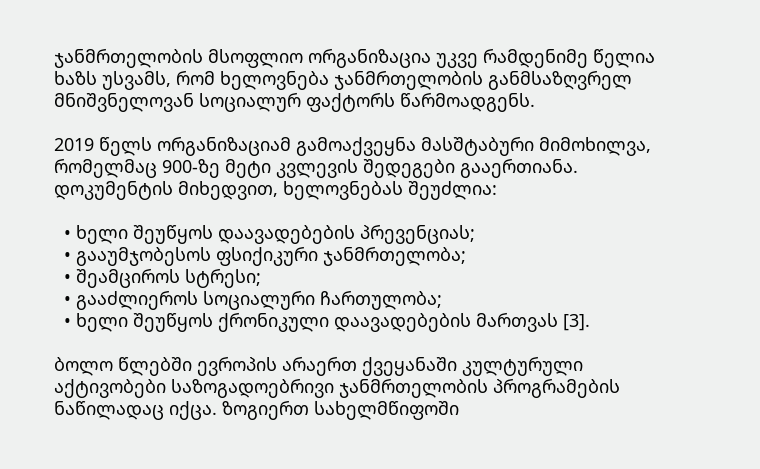ჯანმრთელობის მსოფლიო ორგანიზაცია უკვე რამდენიმე წელია ხაზს უსვამს, რომ ხელოვნება ჯანმრთელობის განმსაზღვრელ მნიშვნელოვან სოციალურ ფაქტორს წარმოადგენს.

2019 წელს ორგანიზაციამ გამოაქვეყნა მასშტაბური მიმოხილვა, რომელმაც 900-ზე მეტი კვლევის შედეგები გააერთიანა. დოკუმენტის მიხედვით, ხელოვნებას შეუძლია:

  • ხელი შეუწყოს დაავადებების პრევენციას;
  • გააუმჯობესოს ფსიქიკური ჯანმრთელობა;
  • შეამციროს სტრესი;
  • გააძლიეროს სოციალური ჩართულობა;
  • ხელი შეუწყოს ქრონიკული დაავადებების მართვას [3].

ბოლო წლებში ევროპის არაერთ ქვეყანაში კულტურული აქტივობები საზოგადოებრივი ჯანმრთელობის პროგრამების ნაწილადაც იქცა. ზოგიერთ სახელმწიფოში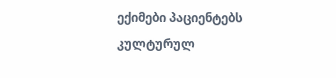ექიმები პაციენტებს კულტურულ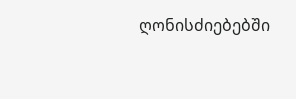ღონისძიებებში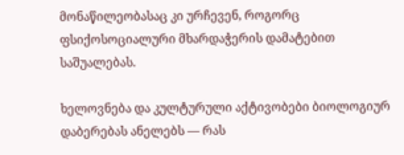მონაწილეობასაც კი ურჩევენ, როგორც ფსიქოსოციალური მხარდაჭერის დამატებით საშუალებას.

ხელოვნება და კულტურული აქტივობები ბიოლოგიურ დაბერებას ანელებს — რას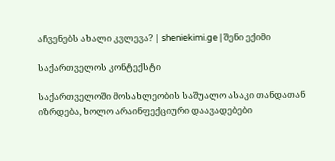აჩვენებს ახალი კვლევა? | sheniekimi.ge | შენი ექიმი

საქართველოს კონტექსტი

საქართველოში მოსახლეობის საშუალო ასაკი თანდათან იზრდება, ხოლო არაინფექციური დაავადებები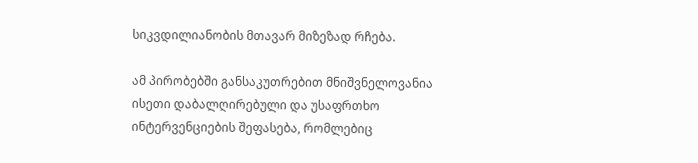სიკვდილიანობის მთავარ მიზეზად რჩება.

ამ პირობებში განსაკუთრებით მნიშვნელოვანია ისეთი დაბალღირებული და უსაფრთხო ინტერვენციების შეფასება, რომლებიც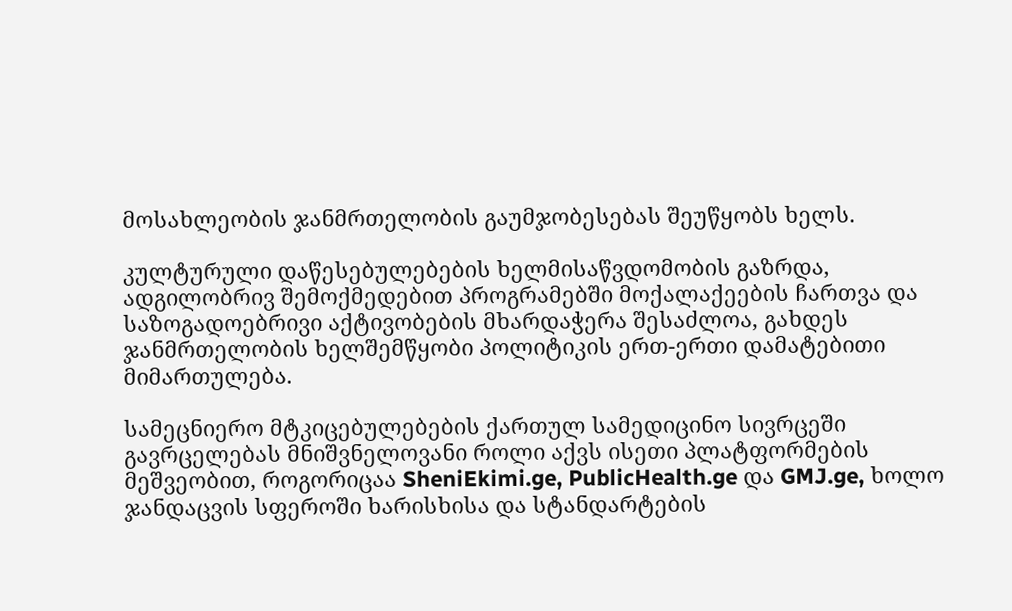მოსახლეობის ჯანმრთელობის გაუმჯობესებას შეუწყობს ხელს.

კულტურული დაწესებულებების ხელმისაწვდომობის გაზრდა, ადგილობრივ შემოქმედებით პროგრამებში მოქალაქეების ჩართვა და საზოგადოებრივი აქტივობების მხარდაჭერა შესაძლოა, გახდეს ჯანმრთელობის ხელშემწყობი პოლიტიკის ერთ-ერთი დამატებითი მიმართულება.

სამეცნიერო მტკიცებულებების ქართულ სამედიცინო სივრცეში გავრცელებას მნიშვნელოვანი როლი აქვს ისეთი პლატფორმების მეშვეობით, როგორიცაა SheniEkimi.ge, PublicHealth.ge და GMJ.ge, ხოლო ჯანდაცვის სფეროში ხარისხისა და სტანდარტების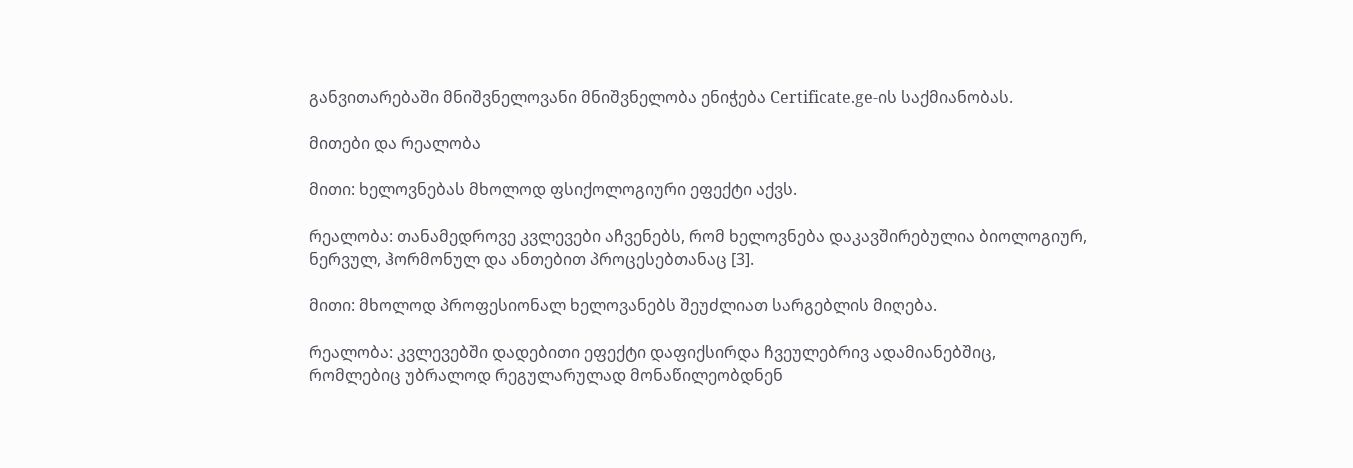განვითარებაში მნიშვნელოვანი მნიშვნელობა ენიჭება Certificate.ge-ის საქმიანობას.

მითები და რეალობა

მითი: ხელოვნებას მხოლოდ ფსიქოლოგიური ეფექტი აქვს.

რეალობა: თანამედროვე კვლევები აჩვენებს, რომ ხელოვნება დაკავშირებულია ბიოლოგიურ, ნერვულ, ჰორმონულ და ანთებით პროცესებთანაც [3].

მითი: მხოლოდ პროფესიონალ ხელოვანებს შეუძლიათ სარგებლის მიღება.

რეალობა: კვლევებში დადებითი ეფექტი დაფიქსირდა ჩვეულებრივ ადამიანებშიც, რომლებიც უბრალოდ რეგულარულად მონაწილეობდნენ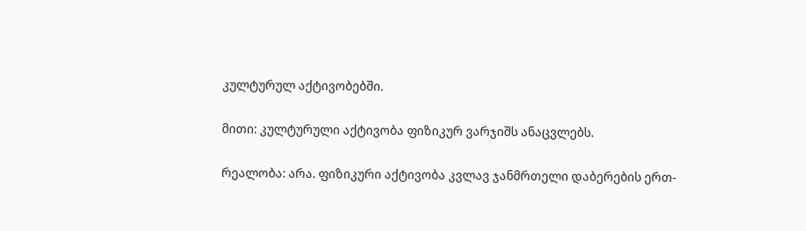კულტურულ აქტივობებში.

მითი: კულტურული აქტივობა ფიზიკურ ვარჯიშს ანაცვლებს.

რეალობა: არა. ფიზიკური აქტივობა კვლავ ჯანმრთელი დაბერების ერთ-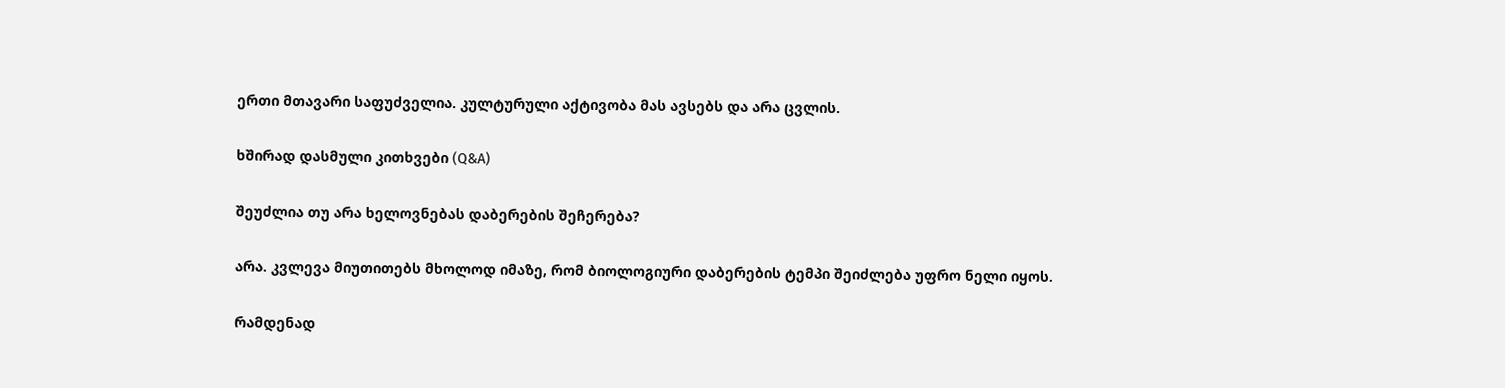ერთი მთავარი საფუძველია. კულტურული აქტივობა მას ავსებს და არა ცვლის.

ხშირად დასმული კითხვები (Q&A)

შეუძლია თუ არა ხელოვნებას დაბერების შეჩერება?

არა. კვლევა მიუთითებს მხოლოდ იმაზე, რომ ბიოლოგიური დაბერების ტემპი შეიძლება უფრო ნელი იყოს.

რამდენად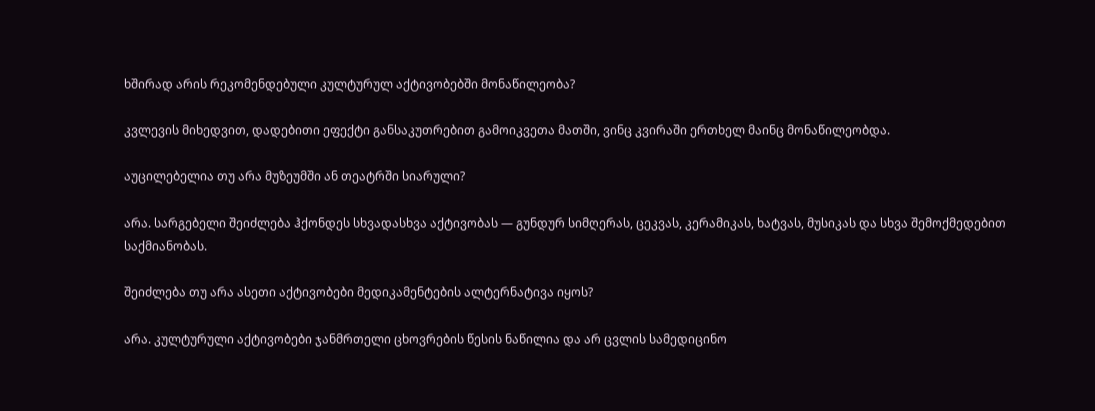ხშირად არის რეკომენდებული კულტურულ აქტივობებში მონაწილეობა?

კვლევის მიხედვით, დადებითი ეფექტი განსაკუთრებით გამოიკვეთა მათში, ვინც კვირაში ერთხელ მაინც მონაწილეობდა.

აუცილებელია თუ არა მუზეუმში ან თეატრში სიარული?

არა. სარგებელი შეიძლება ჰქონდეს სხვადასხვა აქტივობას — გუნდურ სიმღერას, ცეკვას, კერამიკას, ხატვას, მუსიკას და სხვა შემოქმედებით საქმიანობას.

შეიძლება თუ არა ასეთი აქტივობები მედიკამენტების ალტერნატივა იყოს?

არა. კულტურული აქტივობები ჯანმრთელი ცხოვრების წესის ნაწილია და არ ცვლის სამედიცინო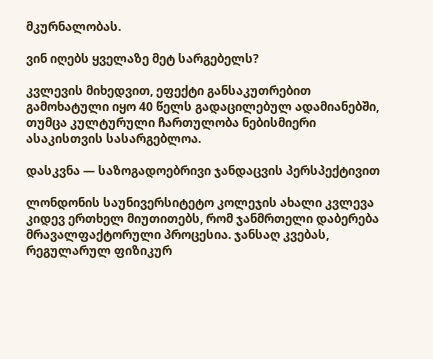მკურნალობას.

ვინ იღებს ყველაზე მეტ სარგებელს?

კვლევის მიხედვით, ეფექტი განსაკუთრებით გამოხატული იყო 40 წელს გადაცილებულ ადამიანებში, თუმცა კულტურული ჩართულობა ნებისმიერი ასაკისთვის სასარგებლოა.

დასკვნა — საზოგადოებრივი ჯანდაცვის პერსპექტივით

ლონდონის საუნივერსიტეტო კოლეჯის ახალი კვლევა კიდევ ერთხელ მიუთითებს, რომ ჯანმრთელი დაბერება მრავალფაქტორული პროცესია. ჯანსაღ კვებას, რეგულარულ ფიზიკურ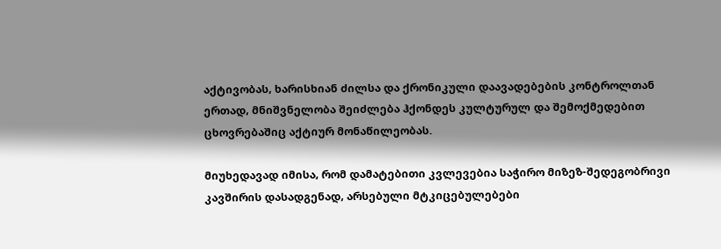აქტივობას, ხარისხიან ძილსა და ქრონიკული დაავადებების კონტროლთან ერთად, მნიშვნელობა შეიძლება ჰქონდეს კულტურულ და შემოქმედებით ცხოვრებაშიც აქტიურ მონაწილეობას.

მიუხედავად იმისა, რომ დამატებითი კვლევებია საჭირო მიზეზ-შედეგობრივი კავშირის დასადგენად, არსებული მტკიცებულებები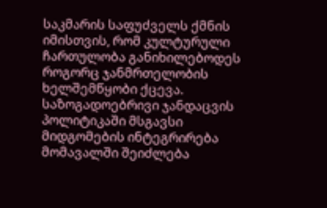საკმარის საფუძველს ქმნის იმისთვის, რომ კულტურული ჩართულობა განიხილებოდეს როგორც ჯანმრთელობის ხელშემწყობი ქცევა. საზოგადოებრივი ჯანდაცვის პოლიტიკაში მსგავსი მიდგომების ინტეგრირება მომავალში შეიძლება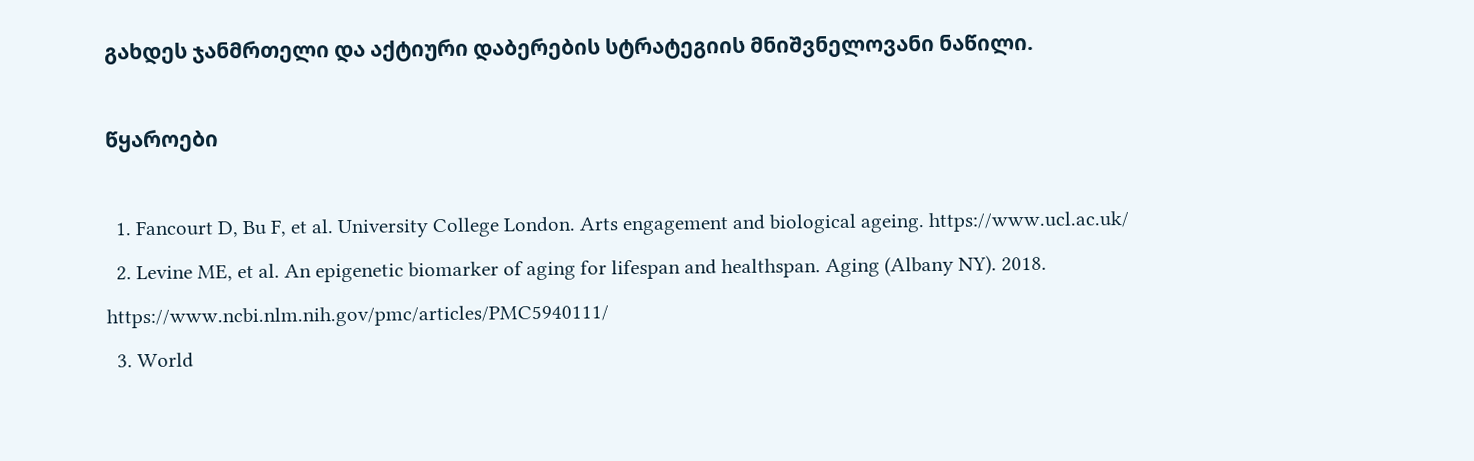გახდეს ჯანმრთელი და აქტიური დაბერების სტრატეგიის მნიშვნელოვანი ნაწილი.

წყაროები

  1. Fancourt D, Bu F, et al. University College London. Arts engagement and biological ageing. https://www.ucl.ac.uk/
  2. Levine ME, et al. An epigenetic biomarker of aging for lifespan and healthspan. Aging (Albany NY). 2018. https://www.ncbi.nlm.nih.gov/pmc/articles/PMC5940111/
  3. World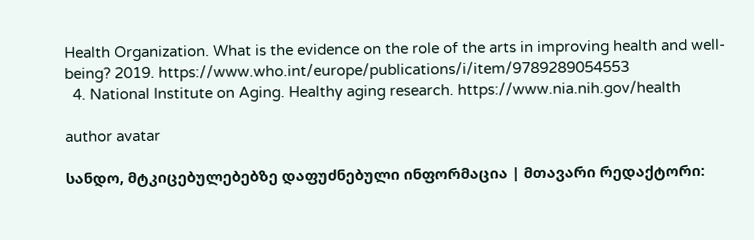Health Organization. What is the evidence on the role of the arts in improving health and well-being? 2019. https://www.who.int/europe/publications/i/item/9789289054553
  4. National Institute on Aging. Healthy aging research. https://www.nia.nih.gov/health

author avatar

სანდო, მტკიცებულებებზე დაფუძნებული ინფორმაცია | მთავარი რედაქტორი: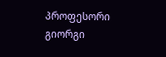პროფესორი გიორგი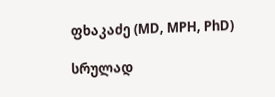ფხაკაძე (MD, MPH, PhD)

სრულად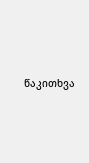წაკითხვა